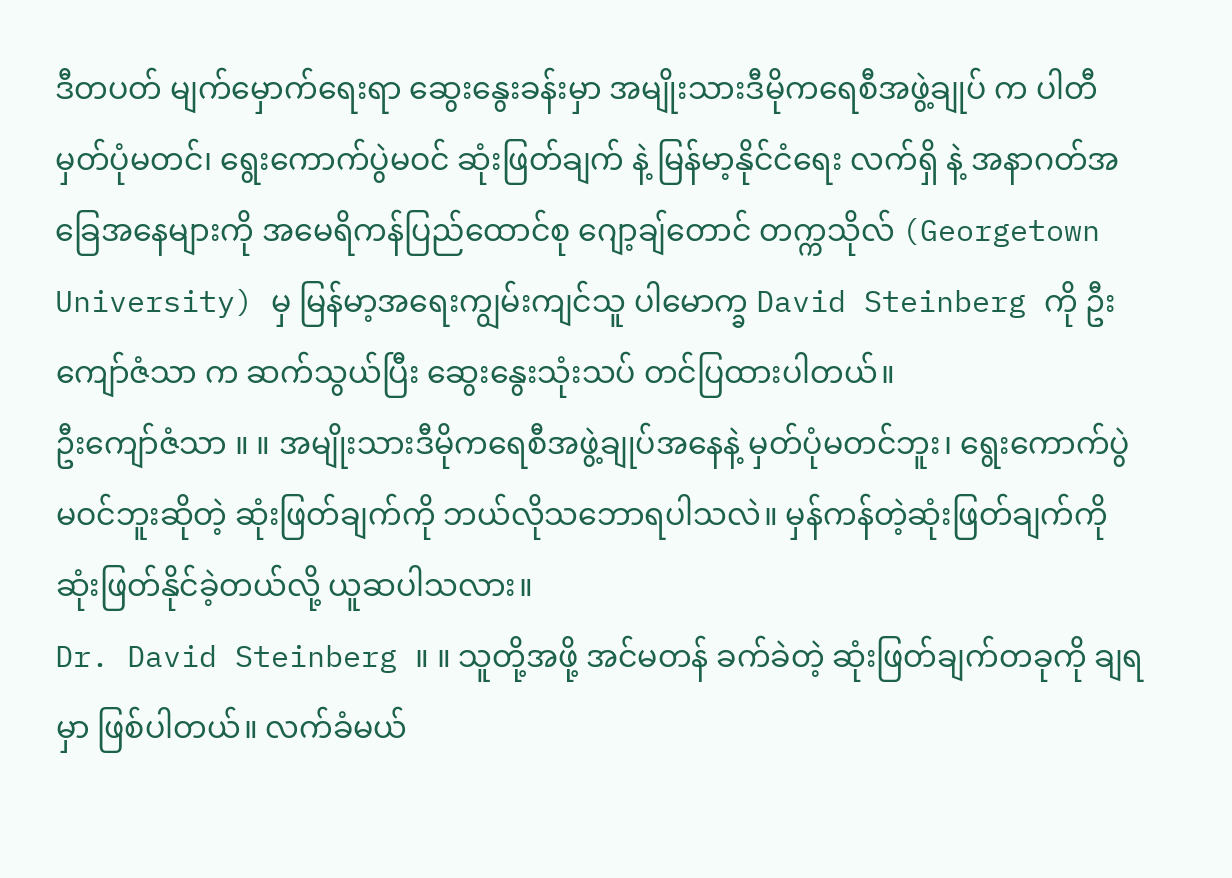ဒီတပတ် မျက်မှောက်ရေးရာ ဆွေးနွေးခန်းမှာ အမျိုးသားဒီမိုကရေစီအဖွဲ့ချုပ် က ပါတီမှတ်ပုံမတင်၊ ရွေးကောက်ပွဲမဝင် ဆုံးဖြတ်ချက် နဲ့ မြန်မာ့နိုင်ငံရေး လက်ရှိ နဲ့ အနာဂတ်အခြေအနေများကို အမေရိကန်ပြည်ထောင်စု ဂျော့ချ်တောင် တက္ကသိုလ် (Georgetown University) မှ မြန်မာ့အရေးကျွမ်းကျင်သူ ပါမောက္ခ David Steinberg ကို ဦးကျော်ဇံသာ က ဆက်သွယ်ပြီး ဆွေးနွေးသုံးသပ် တင်ပြထားပါတယ်။
ဦးကျော်ဇံသာ ။ ။ အမျိုးသားဒီမိုကရေစီအဖွဲ့ချုပ်အနေနဲ့ မှတ်ပုံမတင်ဘူး၊ ရွေးကောက်ပွဲ မဝင်ဘူးဆိုတဲ့ ဆုံးဖြတ်ချက်ကို ဘယ်လိုသဘောရပါသလဲ။ မှန်ကန်တဲ့ဆုံးဖြတ်ချက်ကို ဆုံးဖြတ်နိုင်ခဲ့တယ်လို့ ယူဆပါသလား။
Dr. David Steinberg ။ ။ သူတို့အဖို့ အင်မတန် ခက်ခဲတဲ့ ဆုံးဖြတ်ချက်တခုကို ချရမှာ ဖြစ်ပါတယ်။ လက်ခံမယ်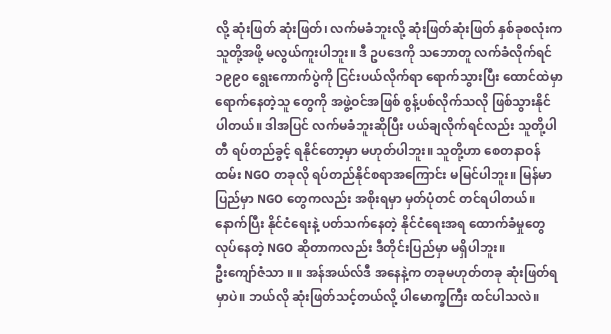လို့ ဆုံးဖြတ် ဆုံးဖြတ်၊ လက်မခံဘူးလို့ ဆုံးဖြတ်ဆုံးဖြတ် နှစ်ခုစလုံးက သူတို့အဖို့ မလွယ်ကူးပါဘူး။ ဒီ ဥပဒေကို သဘောတူ လက်ခံလိုက်ရင် ၁၉၉၀ ရွေးကောက်ပွဲကို ငြင်းပယ်လိုက်ရာ ရောက်သွားပြီး ထောင်ထဲမှာ ရောက်နေတဲ့သူ တွေကို အဖွဲ့ဝင်အဖြစ် စွန့်ပစ်လိုက်သလို ဖြစ်သွားနိုင်ပါတယ်။ ဒါအပြင် လက်မခံဘူးဆိုပြီး ပယ်ချလိုက်ရင်လည်း သူတို့ပါတီ ရပ်တည်ခွင့် ရနိုင်တော့မှာ မဟုတ်ပါဘူး။ သူတို့ဟာ စေတနာဝန်ထမ်း NGO တခုလို ရပ်တည်နိုင်စရာအကြောင်း မမြင်ပါဘူး။ မြန်မာပြည်မှာ NGO တွေကလည်း အစိုးရမှာ မှတ်ပုံတင် တင်ရပါတယ်။ နောက်ပြီး နိုင်ငံရေးနဲ့ ပတ်သက်နေတဲ့ နိုင်ငံရေးအရ ထောက်ခံမှုတွေ လုပ်နေတဲ့ NGO ဆိုတာကလည်း ဒီတိုင်းပြည်မှာ မရှိပါဘူး။
ဦးကျော်ဇံသာ ။ ။ အန်အယ်လ်ဒီ အနေနဲ့က တခုမဟုတ်တခု ဆုံးဖြတ်ရမှာပဲ။ ဘယ်လို ဆုံးဖြတ်သင့်တယ်လို့ ပါမောက္ခကြီး ထင်ပါသလဲ။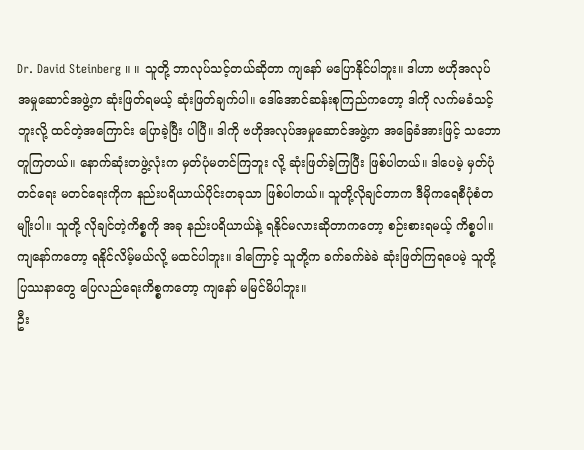Dr. David Steinberg ။ ။ သူတို့ ဘာလုပ်သင့်တယ်ဆိုတာ ကျနော် မပြောနိုင်ပါဘူး။ ဒါဟာ ဗဟိုအလုပ်အမှုဆောင်အဖွဲ့က ဆုံးဖြတ်ရမယ့် ဆုံးဖြတ်ချက်ပါ။ ဒေါ်အောင်ဆန်းစုကြည်ကတော့ ဒါကို လက်မခံသင့်ဘူးလို့ ထင်တဲ့အကြောင်း ပြောခဲ့ပြီး ပါပြီ။ ဒါကို ဗဟိုအလုပ်အမှုဆောင်အဖွဲ့က အခြေခံအားဖြင့် သဘောတူကြတယ်။ နောက်ဆုံးတဖွဲ့လုံးက မှတ်ပုံမတင်ကြဘူး လို့ ဆုံးဖြတ်ခဲ့ကြပြီး ဖြစ်ပါတယ်။ ဒါပေမဲ့ မှတ်ပုံတင်ရေး မတင်ရေးကိုက နည်းပရိယာယ်ပိုင်းတခုသာ ဖြစ်ပါတယ်။ သူတို့လိုချင်တာက ဒီမိုကရေစီပုံစံတမျိုးပါ။ သူတို့ လိုချင်တဲ့ကိစ္စကို အခု နည်းပရိယာယ်နဲ့ ရနိုင်မလားဆိုတာကတော့ စဉ်းစားရမယ့် ကိစ္စပါ။ ကျနော်ကတော့ ရနိုင်လိမ့်မယ်လို့ မထင်ပါဘူး။ ဒါကြောင့် သူတို့က ခက်ခက်ခဲခဲ ဆုံးဖြတ်ကြရပေမဲ့ သူတို့ပြဿနာတွေ ပြေလည်ရေးကိစ္စကတော့ ကျနော် မမြင်မိပါဘူး။
ဦး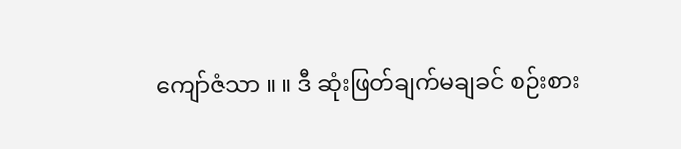ကျော်ဇံသာ ။ ။ ဒီ ဆုံးဖြတ်ချက်မချခင် စဉ်းစား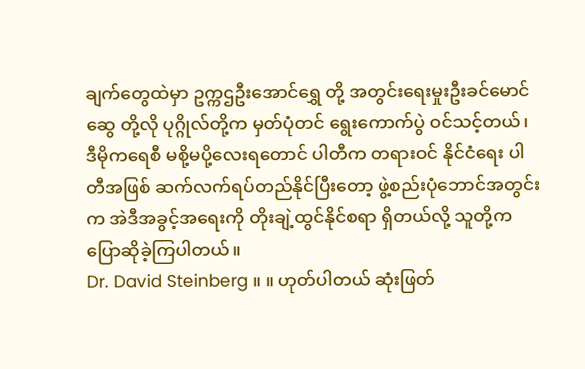ချက်တွေထဲမှာ ဥက္ကဌဦးအောင်ရွှေ တို့ အတွင်းရေးမှုးဦးခင်မောင်ဆွေ တို့လို ပုဂ္ဂိုလ်တို့က မှတ်ပုံတင် ရွေးကောက်ပွဲ ဝင်သင့်တယ်၊ ဒီမိုကရေစီ မစို့မပို့လေးရတောင် ပါတီက တရားဝင် နိုင်ငံရေး ပါတီအဖြစ် ဆက်လက်ရပ်တည်နိုင်ပြီးတော့ ဖွဲ့စည်းပုံဘောင်အတွင်းက အဲဒီအခွင့်အရေးကို တိုးချဲ့ထွင်နိုင်စရာ ရှိတယ်လို့ သူတို့က ပြောဆိုခဲ့ကြပါတယ်။
Dr. David Steinberg ။ ။ ဟုတ်ပါတယ် ဆုံးဖြတ်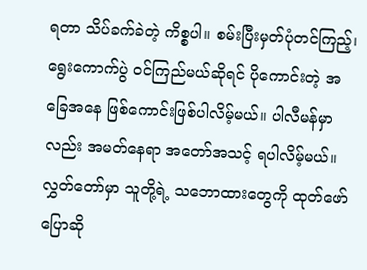ရတာ သိပ်ခက်ခဲတဲ့ ကိစ္စပါ။ စမ်းပြီးမှတ်ပုံတင်ကြည့်၊ ရွေးကောက်ပွဲ ဝင်ကြည်မယ်ဆိုရင် ပိုကောင်းတဲ့ အခြေအနေ ဖြစ်ကောင်းဖြစ်ပါလိမ့်မယ်။ ပါလီမန်မှာလည်း အမတ်နေရာ အတော်အသင့် ရပါလိမ့်မယ်။ လွှတ်တော်မှာ သူတို့ရဲ့ သဘောထားတွေကို ထုတ်ဖော်ပြောဆို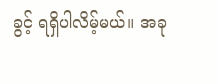ခွင့် ရရှိပါလိမ့်မယ်။ အခု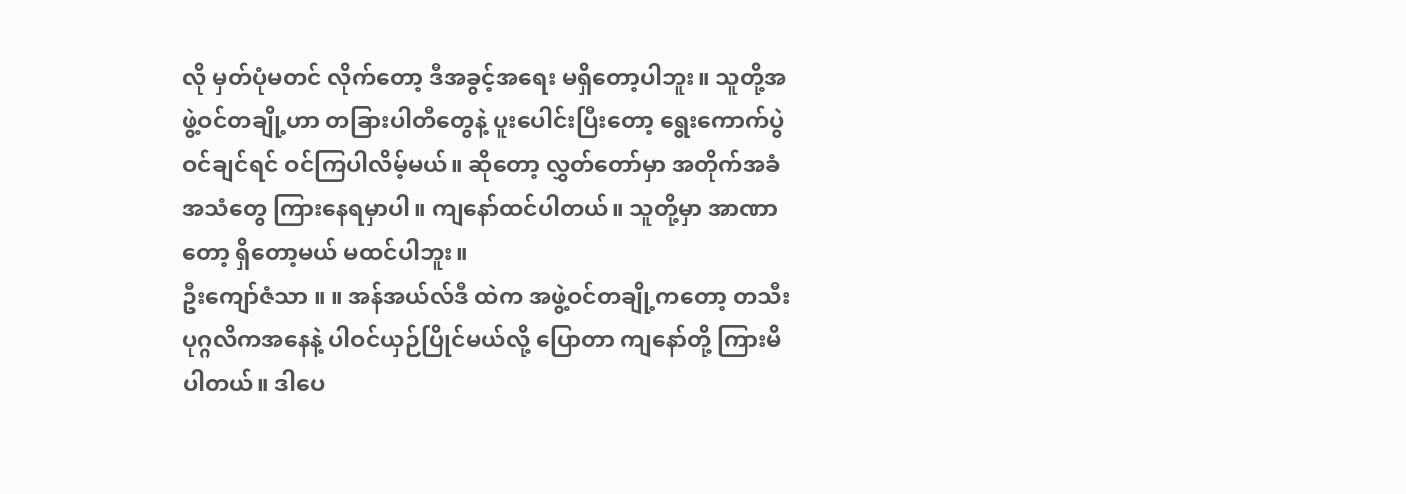လို မှတ်ပုံမတင် လိုက်တော့ ဒီအခွင့်အရေး မရှိတော့ပါဘူး။ သူတို့အဖွဲ့ဝင်တချို့ဟာ တခြားပါတီတွေနဲ့ ပူးပေါင်းပြီးတော့ ရွေးကောက်ပွဲ ဝင်ချင်ရင် ဝင်ကြပါလိမ့်မယ်။ ဆိုတော့ လွှတ်တော်မှာ အတိုက်အခံအသံတွေ ကြားနေရမှာပါ။ ကျနော်ထင်ပါတယ်။ သူတို့မှာ အာဏာတော့ ရှိတော့မယ် မထင်ပါဘူး။
ဦးကျော်ဇံသာ ။ ။ အန်အယ်လ်ဒီ ထဲက အဖွဲ့ဝင်တချို့ကတော့ တသီးပုဂ္ဂလိကအနေနဲ့ ပါဝင်ယှဉ်ပြိုင်မယ်လို့ ပြောတာ ကျနော်တို့ ကြားမိပါတယ်။ ဒါပေ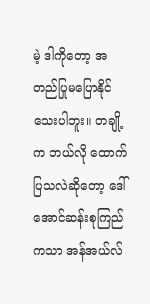မဲ့ ဒါကိုတော့ အတည်ပြုမပြောနိုင်သေးပါဘူး။ တချို့က ဘယ်လို ထောက်ပြသလဲဆိုတော့ ဒေါ်အောင်ဆန်းစုကြည်ကသာ အန်အယ်လ်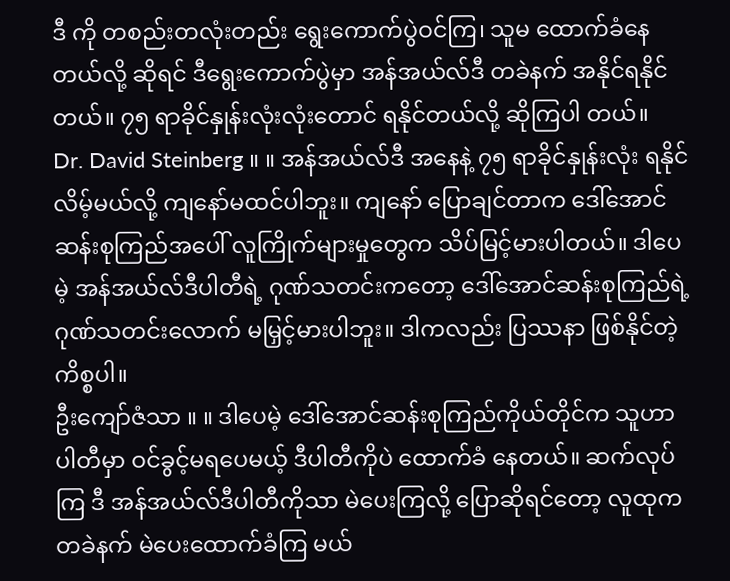ဒီ ကို တစည်းတလုံးတည်း ရွေးကောက်ပွဲဝင်ကြ၊ သူမ ထောက်ခံနေတယ်လို့ ဆိုရင် ဒီရွေးကောက်ပွဲမှာ အန်အယ်လ်ဒီ တခဲနက် အနိုင်ရနိုင်တယ်။ ၇၅ ရာခိုင်နှုန်းလုံးလုံးတောင် ရနိုင်တယ်လို့ ဆိုကြပါ တယ်။
Dr. David Steinberg ။ ။ အန်အယ်လ်ဒီ အနေနဲ့ ၇၅ ရာခိုင်နှုန်းလုံး ရနိုင်လိမ့်မယ်လို့ ကျနော်မထင်ပါဘူး။ ကျနော် ပြောချင်တာက ဒေါ်အောင်ဆန်းစုကြည်အပေါ် လူကြိုက်များမှုတွေက သိပ်မြင့်မားပါတယ်။ ဒါပေမဲ့ အန်အယ်လ်ဒီပါတီရဲ့ ဂုဏ်သတင်းကတော့ ဒေါ်အောင်ဆန်းစုကြည်ရဲ့ ဂုဏ်သတင်းလောက် မမြှင့်မားပါဘူး။ ဒါကလည်း ပြဿနာ ဖြစ်နိုင်တဲ့ ကိစ္စပါ။
ဦးကျော်ဇံသာ ။ ။ ဒါပေမဲ့ ဒေါ်အောင်ဆန်းစုကြည်ကိုယ်တိုင်က သူဟာ ပါတီမှာ ဝင်ခွင့်မရပေမယ့် ဒီပါတီကိုပဲ ထောက်ခံ နေတယ်။ ဆက်လုပ်ကြ ဒီ အန်အယ်လ်ဒီပါတီကိုသာ မဲပေးကြလို့ ပြောဆိုရင်တော့ လူထုက တခဲနက် မဲပေးထောက်ခံကြ မယ်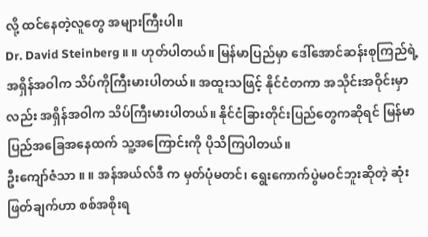လို့ ထင်နေတဲ့လူတွေ အများကြီးပါ။
Dr. David Steinberg ။ ။ ဟုတ်ပါတယ်။ မြန်မာပြည်မှာ ဒေါ်အောင်ဆန်းစုကြည်ရဲ့ အရှိန်အဝါက သိပ်ကိုကြီးမားပါတယ်။ အထူးသဖြင့် နိုင်ငံတကာ အသိုင်းအဝိုင်းမှာလည်း အရှိန်အဝါက သိပ်ကြီးမားပါတယ်။ နိုင်ငံခြားတိုင်းပြည်တွေကဆိုရင် မြန်မာပြည်အခြေအနေထက် သူ့အကြောင်းကို ပိုသိကြပါတယ်။
ဦးကျော်ဇံသာ ။ ။ အန်အယ်လ်ဒီ က မှတ်ပုံမတင်၊ ရွေးကောက်ပွဲမဝင်ဘူးဆိုတဲ့ ဆုံးဖြတ်ချက်ဟာ စစ်အစိုးရ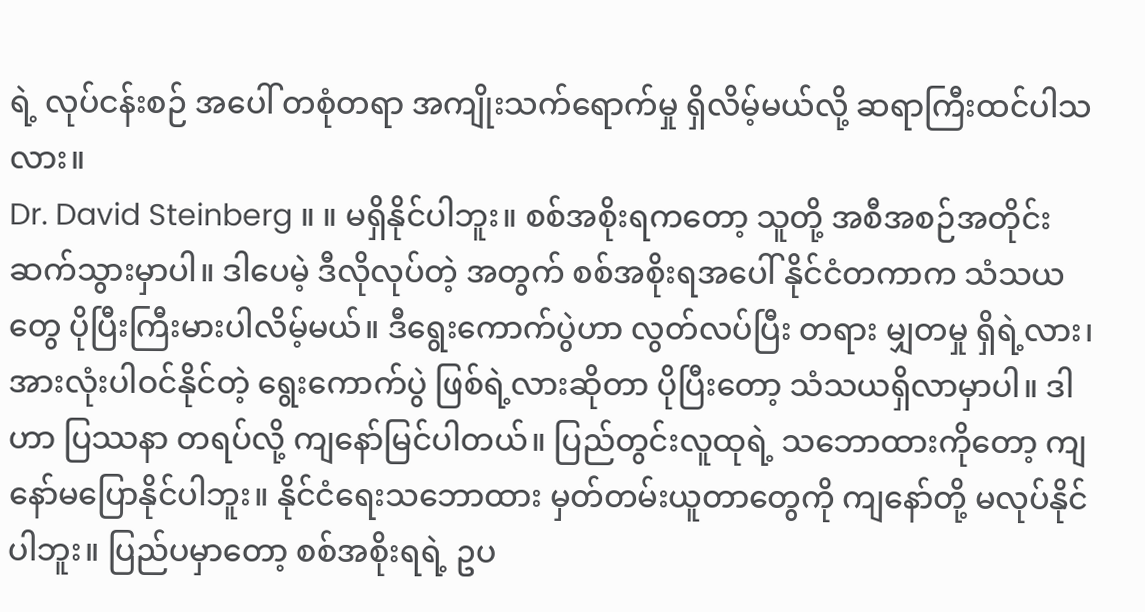ရဲ့ လုပ်ငန်းစဉ် အပေါ် တစုံတရာ အကျိုးသက်ရောက်မှု ရှိလိမ့်မယ်လို့ ဆရာကြီးထင်ပါသလား။
Dr. David Steinberg ။ ။ မရှိနိုင်ပါဘူး။ စစ်အစိုးရကတော့ သူတို့ အစီအစဉ်အတိုင်း ဆက်သွားမှာပါ။ ဒါပေမဲ့ ဒီလိုလုပ်တဲ့ အတွက် စစ်အစိုးရအပေါ် နိုင်ငံတကာက သံသယတွေ ပိုပြီးကြီးမားပါလိမ့်မယ်။ ဒီရွေးကောက်ပွဲဟာ လွတ်လပ်ပြီး တရား မျှတမှု ရှိရဲ့လား၊ အားလုံးပါဝင်နိုင်တဲ့ ရွေးကောက်ပွဲ ဖြစ်ရဲ့လားဆိုတာ ပိုပြီးတော့ သံသယရှိလာမှာပါ။ ဒါဟာ ပြဿနာ တရပ်လို့ ကျနော်မြင်ပါတယ်။ ပြည်တွင်းလူထုရဲ့ သဘောထားကိုတော့ ကျနော်မပြောနိုင်ပါဘူး။ နိုင်ငံရေးသဘောထား မှတ်တမ်းယူတာတွေကို ကျနော်တို့ မလုပ်နိုင်ပါဘူး။ ပြည်ပမှာတော့ စစ်အစိုးရရဲ့ ဥပ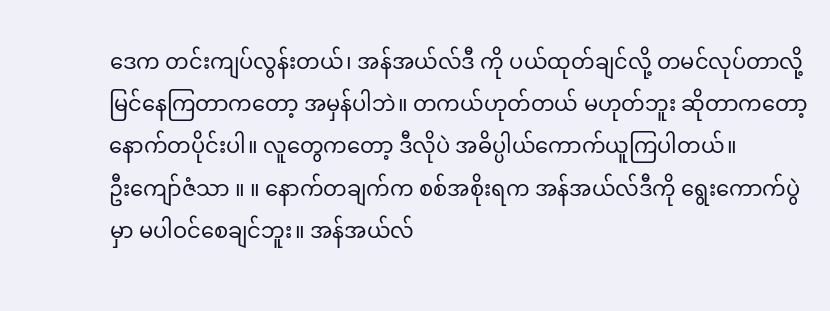ဒေက တင်းကျပ်လွန်းတယ်၊ အန်အယ်လ်ဒီ ကို ပယ်ထုတ်ချင်လို့ တမင်လုပ်တာလို့ မြင်နေကြတာကတော့ အမှန်ပါဘဲ။ တကယ်ဟုတ်တယ် မဟုတ်ဘူး ဆိုတာကတော့ နောက်တပိုင်းပါ။ လူတွေကတော့ ဒီလိုပဲ အဓိပ္ပါယ်ကောက်ယူကြပါတယ်။
ဦးကျော်ဇံသာ ။ ။ နောက်တချက်က စစ်အစိုးရက အန်အယ်လ်ဒီကို ရွေးကောက်ပွဲမှာ မပါဝင်စေချင်ဘူး။ အန်အယ်လ်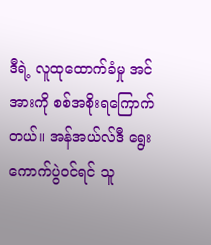ဒီရဲ့ လူထုထောက်ခံမှု အင်အားကို စစ်အစိုးရကြောက်တယ်။ အန်အယ်လ်ဒီ ရွေးကောက်ပွဲဝင်ရင် သူ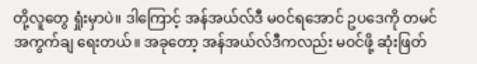တို့လူတွေ ရှုံးမှာပဲ။ ဒါကြောင့် အန်အယ်လ်ဒီ မဝင်ရအောင် ဥပဒေကို တမင်အကွက်ချ ရေးတယ်။ အခုတော့ အန်အယ်လ်ဒီကလည်း မဝင်ဖို့ ဆုံးဖြတ်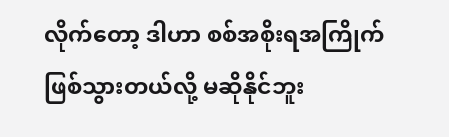လိုက်တော့ ဒါဟာ စစ်အစိုးရအကြိုက်ဖြစ်သွားတယ်လို့ မဆိုနိုင်ဘူး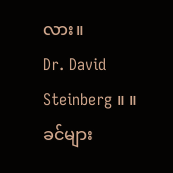လား။
Dr. David Steinberg ။ ။ ခင်များ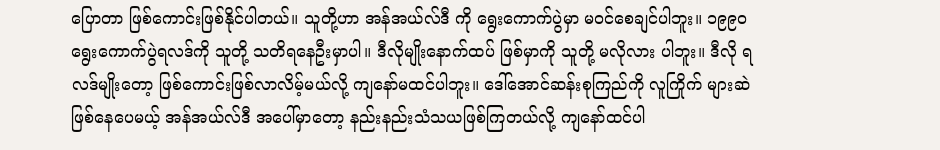ပြောတာ ဖြစ်ကောင်းဖြစ်နိုင်ပါတယ်။ သူတို့ဟာ အန်အယ်လ်ဒီ ကို ရွေးကောက်ပွဲမှာ မဝင်စေချင်ပါဘူး။ ၁၉၉၀ ရွေးကောက်ပွဲရလဒ်ကို သူတို့ သတိရနေဦးမှာပါ။ ဒီလိုမျိုးနောက်ထပ် ဖြစ်မှာကို သူတို့ မလိုလား ပါဘူး။ ဒီလို ရလဒ်မျိုးတော့ ဖြစ်ကောင်းဖြစ်လာလိမ့်မယ်လို့ ကျနော်မထင်ပါဘူး။ ဒေါ်အောင်ဆန်းစုကြည်ကို လူကြိုက် များဆဲ ဖြစ်နေပေမယ့် အန်အယ်လ်ဒီ အပေါ်မှာတော့ နည်းနည်းသံသယဖြစ်ကြတယ်လို့ ကျနော်ထင်ပါ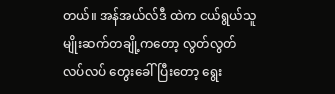တယ်။ အန်အယ်လ်ဒီ ထဲက ငယ်ရွယ်သူ မျိုးဆက်တချို့ကတော့ လွတ်လွတ်လပ်လပ် တွေးခေါ်ပြီးတော့ ရွေး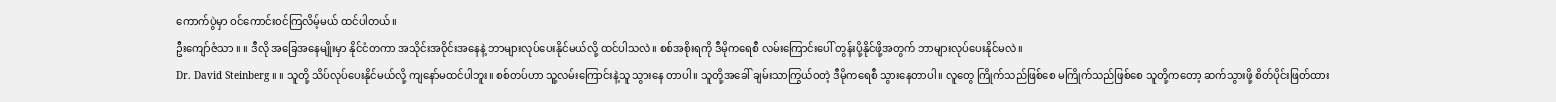ကောက်ပွဲမှာ ဝင်ကောင်းဝင်ကြလိမ့်မယ် ထင်ပါတယ်။
ဦးကျော်ဇံသာ ။ ။ ဒီလို အခြေအနေမျိုးမှာ နိုင်ငံတကာ အသိုင်းအဝိုင်းအနေနဲ့ ဘာများလုပ်ပေးနိုင်မယ်လို့ ထင်ပါသလဲ။ စစ်အစိုးရကို ဒီမိုကရေစီ လမ်းကြောင်းပေါ် တွန်းပို့နိုင်ဖို့အတွက် ဘာများလုပ်ပေးနိုင်မလဲ။
Dr. David Steinberg ။ ။ သူတို့ သိပ်လုပ်ပေးနိုင်မယ်လို့ ကျနော်မထင်ပါဘူး။ စစ်တပ်ဟာ သူ့လမ်းကြောင်းနဲ့သူ သွားနေ တာပါ။ သူတို့အခေါ် ချမ်းသာကြွယ်ဝတဲ့ ဒီမိုကရေစီ သွားနေတာပါ။ လူတွေ ကြိုက်သည်ဖြစ်စေ မကြိုက်သည်ဖြစ်စေ သူတို့ကတော့ ဆက်သွားဖို့ စိတ်ပိုင်းဖြတ်ထား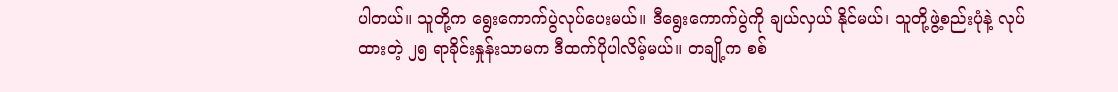ပါတယ်။ သူတို့က ရွေးကောက်ပွဲလုပ်ပေးမယ်။ ဒီရွေးကောက်ပွဲကို ချယ်လှယ် နိုင်မယ်၊ သူတို့ဖွဲ့စည်းပုံနဲ့ လုပ်ထားတဲ့ ၂၅ ရာခိုင်းနှုန်းသာမက ဒီထက်ပိုပါလိမ့်မယ်။ တချို့က စစ်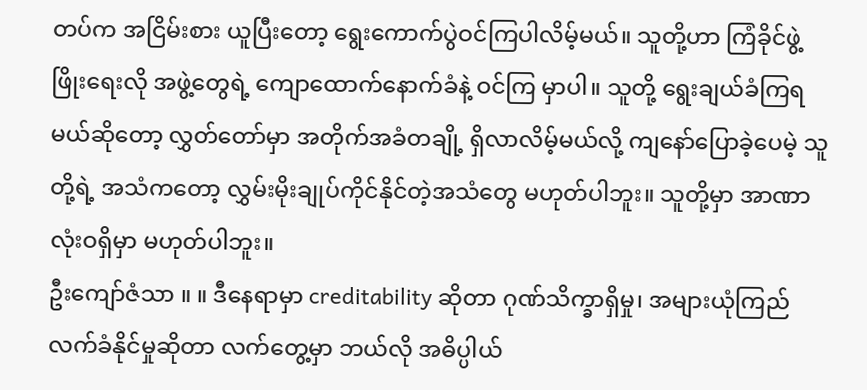တပ်က အငြိမ်းစား ယူပြီးတော့ ရွေးကောက်ပွဲဝင်ကြပါလိမ့်မယ်။ သူတို့ဟာ ကြံခိုင်ဖွဲ့ဖြိုးရေးလို အဖွဲ့တွေရဲ့ ကျောထောက်နောက်ခံနဲ့ ဝင်ကြ မှာပါ။ သူတို့ ရွေးချယ်ခံကြရမယ်ဆိုတော့ လွှတ်တော်မှာ အတိုက်အခံတချို့ ရှိလာလိမ့်မယ်လို့ ကျနော်ပြောခဲ့ပေမဲ့ သူတို့ရဲ့ အသံကတော့ လွှမ်းမိုးချုပ်ကိုင်နိုင်တဲ့အသံတွေ မဟုတ်ပါဘူး။ သူတို့မှာ အာဏာလုံးဝရှိမှာ မဟုတ်ပါဘူး။
ဦးကျော်ဇံသာ ။ ။ ဒီနေရာမှာ creditability ဆိုတာ ဂုဏ်သိက္ခာရှိမှု၊ အများယုံကြည်လက်ခံနိုင်မှုဆိုတာ လက်တွေ့မှာ ဘယ်လို အဓိပ္ပါယ်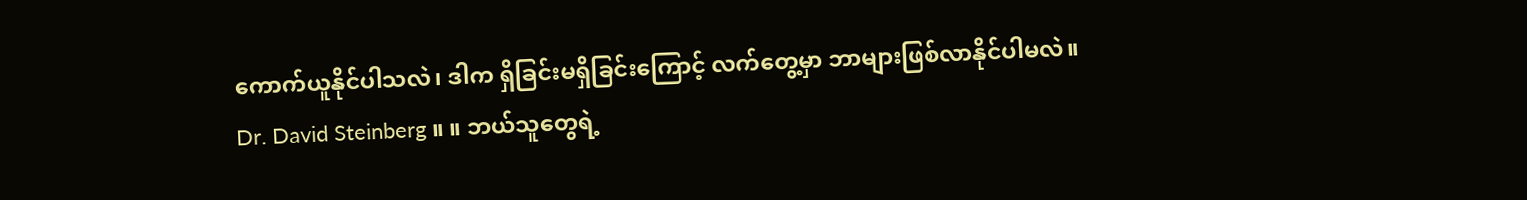ကောက်ယူနိုင်ပါသလဲ၊ ဒါက ရှိခြင်းမရှိခြင်းကြောင့် လက်တွေ့မှာ ဘာများဖြစ်လာနိုင်ပါမလဲ။
Dr. David Steinberg ။ ။ ဘယ်သူတွေရဲ့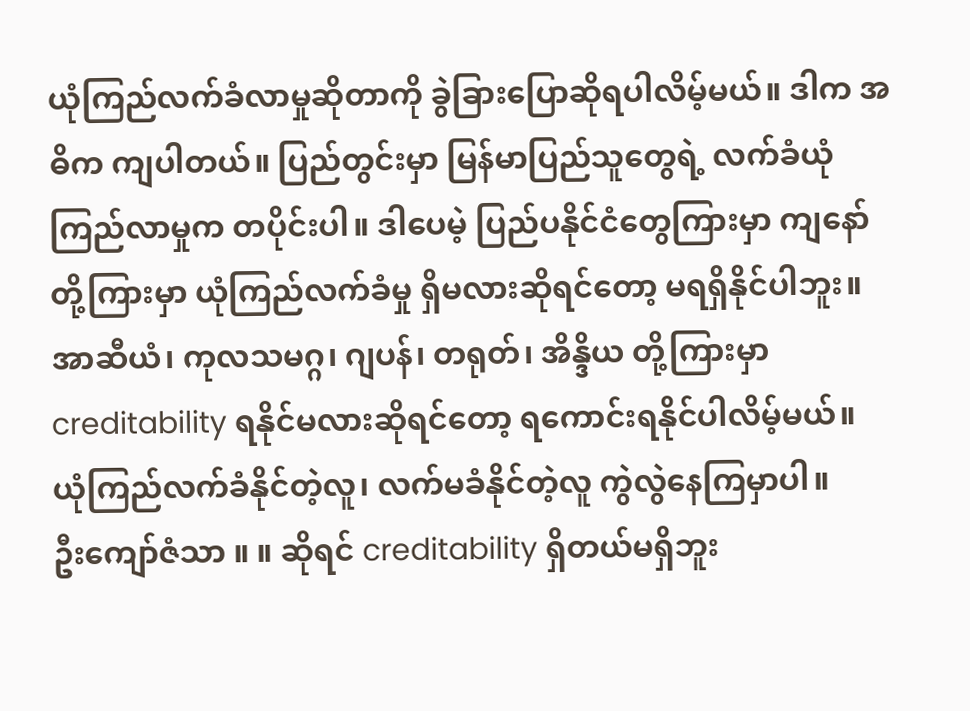ယုံကြည်လက်ခံလာမှုဆိုတာကို ခွဲခြားပြောဆိုရပါလိမ့်မယ်။ ဒါက အဓိက ကျပါတယ်။ ပြည်တွင်းမှာ မြန်မာပြည်သူတွေရဲ့ လက်ခံယုံကြည်လာမှုက တပိုင်းပါ။ ဒါပေမဲ့ ပြည်ပနိုင်ငံတွေကြားမှာ ကျနော်တို့ကြားမှာ ယုံကြည်လက်ခံမှု ရှိမလားဆိုရင်တော့ မရရှိနိုင်ပါဘူး။ အာဆီယံ၊ ကုလသမဂ္ဂ၊ ဂျပန်၊ တရုတ်၊ အိန္ဒိယ တို့ကြားမှာ creditability ရနိုင်မလားဆိုရင်တော့ ရကောင်းရနိုင်ပါလိမ့်မယ်။ ယုံကြည်လက်ခံနိုင်တဲ့လူ၊ လက်မခံနိုင်တဲ့လူ ကွဲလွဲနေကြမှာပါ။
ဦးကျော်ဇံသာ ။ ။ ဆိုရင် creditability ရှိတယ်မရှိဘူး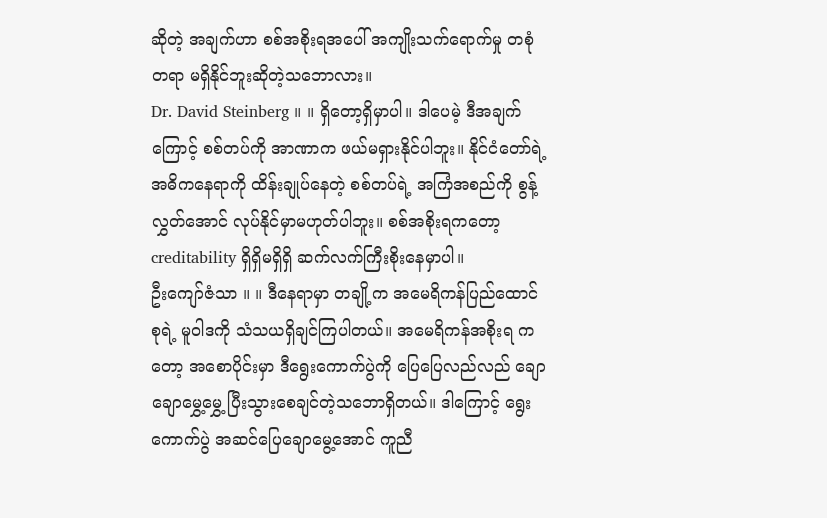ဆိုတဲ့ အချက်ဟာ စစ်အစိုးရအပေါ် အကျိုးသက်ရောက်မှု တစုံတရာ မရှိနိုင်ဘူးဆိုတဲ့သဘောလား။
Dr. David Steinberg ။ ။ ရှိတော့ရှိမှာပါ။ ဒါပေမဲ့ ဒီအချက်ကြောင့် စစ်တပ်ကို အာဏာက ဖယ်မရှားနိုင်ပါဘူး။ နိုင်ငံတော်ရဲ့ အဓိကနေရာကို ထိန်းချုပ်နေတဲ့ စစ်တပ်ရဲ့ အကြံအစည်ကို စွန့်လွှတ်အောင် လုပ်နိုင်မှာမဟုတ်ပါဘူး။ စစ်အစိုးရကတော့ creditability ရှိရှိမရှိရှိ ဆက်လက်ကြီးစိုးနေမှာပါ။
ဦးကျော်ဇံသာ ။ ။ ဒီနေရာမှာ တချို့က အမေရိကန်ပြည်ထောင်စုရဲ့ မူဝါဒကို သံသယရှိချင်ကြပါတယ်။ အမေရိကန်အစိုးရ ကတော့ အစောပိုင်းမှာ ဒီရွေးကောက်ပွဲကို ပြေပြေလည်လည် ချောချောမွှေ့မွှေ့ ပြီးသွားစေချင်တဲ့သဘောရှိတယ်။ ဒါကြောင့် ရွေးကောက်ပွဲ အဆင်ပြေချောမွေ့အောင် ကူညီ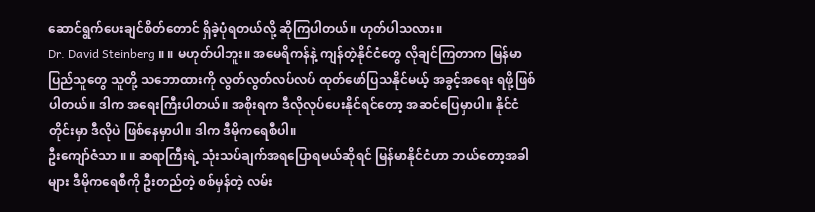ဆောင်ရွက်ပေးချင်စိတ်တောင် ရှိခဲ့ပုံရတယ်လို့ ဆိုကြပါတယ်။ ဟုတ်ပါသလား။
Dr. David Steinberg ။ ။ မဟုတ်ပါဘူး။ အမေရိကန်နဲ့ ကျန်တဲ့နိုင်ငံတွေ လိုချင်ကြတာက မြန်မာပြည်သူတွေ သူတို့ သဘောထားကို လွတ်လွတ်လပ်လပ် ထုတ်ဖော်ပြသနိုင်မယ့် အခွင့်အရေး ရဖို့ဖြစ်ပါတယ်။ ဒါက အရေးကြီးပါတယ်။ အစိုးရက ဒီလိုလုပ်ပေးနိုင်ရင်တော့ အဆင်ပြေမှာပါ။ နိုင်ငံတိုင်းမှာ ဒီလိုပဲ ဖြစ်နေမှာပါ။ ဒါက ဒီမိုကရေစီပါ။
ဦးကျော်ဇံသာ ။ ။ ဆရာကြီးရဲ့ သုံးသပ်ချက်အရပြောရမယ်ဆိုရင် မြန်မာနိုင်ငံဟာ ဘယ်တော့အခါများ ဒီမိုကရေစီကို ဦးတည်တဲ့ စစ်မှန်တဲ့ လမ်း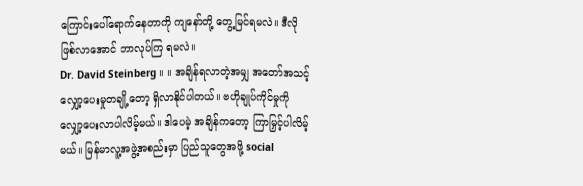ကြောင်းပေါ်ရောက်နေတာကို ကျနော်တို့ တွေ့မြင်ရမလဲ။ ဒီလို ဖြစ်လာအောင် ဘာလုပ်ကြ ရမလဲ။
Dr. David Steinberg ။ ။ အချိန်ရလာတဲ့အမျှ အတော်အသင့် လျှော့ပေးမှုတချို့တော့ ရှိလာနိုင်ပါတယ်။ ဗဟိုချုပ်ကိုင်မှုကို လျှော့ပေးလာပါလိမ့်မယ်။ ဒါပေမဲ့ အချိန်ကတော့ ကြာမြှင့်ပါလိမ့်မယ်။ မြန်မာလူ့အဖွဲ့အစည်းမှာ ပြည်သူတွေအဖို့ social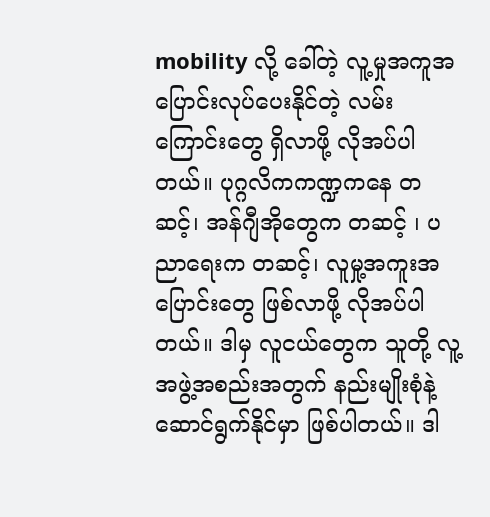mobility လို့ ခေါ်တဲ့ လူ့မှုအကူအပြောင်းလုပ်ပေးနိုင်တဲ့ လမ်းကြောင်းတွေ ရှိလာဖို့ လိုအပ်ပါတယ်။ ပုဂ္ဂလိကကဏ္ဍကနေ တဆင့်၊ အန်ဂျီအိုတွေက တဆင့် ၊ ပညာရေးက တဆင့်၊ လူမှု့အကူးအပြောင်းတွေ ဖြစ်လာဖို့ လိုအပ်ပါတယ်။ ဒါမှ လူငယ်တွေက သူတို့ လူ့အဖွဲ့အစည်းအတွက် နည်းမျိုးစုံနဲ့ ဆောင်ရွက်နိုင်မှာ ဖြစ်ပါတယ်။ ဒါ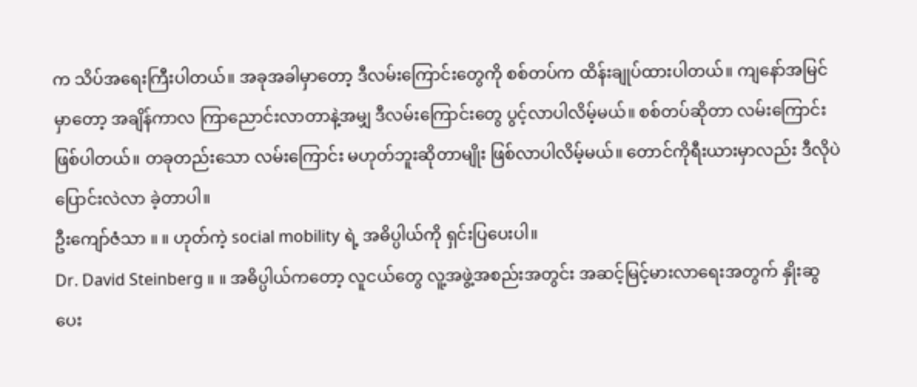က သိပ်အရေးကြီးပါတယ်။ အခုအခါမှာတော့ ဒီလမ်းကြောင်းတွေကို စစ်တပ်က ထိန်းချုပ်ထားပါတယ်။ ကျနော်အမြင်မှာတော့ အချိန်ကာလ ကြာညောင်းလာတာနဲ့အမျှ ဒီလမ်းကြောင်းတွေ ပွင့်လာပါလိမ့်မယ်။ စစ်တပ်ဆိုတာ လမ်းကြောင်းဖြစ်ပါတယ်။ တခုတည်းသော လမ်းကြောင်း မဟုတ်ဘူးဆိုတာမျိုး ဖြစ်လာပါလိမ့်မယ်။ တောင်ကိုရီးယားမှာလည်း ဒီလိုပဲ ပြောင်းလဲလာ ခဲ့တာပါ။
ဦးကျော်ဇံသာ ။ ။ ဟုတ်ကဲ့ social mobility ရဲ့ အဓိပ္ပါယ်ကို ရှင်းပြပေးပါ။
Dr. David Steinberg ။ ။ အဓိပ္ပါယ်ကတော့ လူငယ်တွေ လူ့အဖွဲ့အစည်းအတွင်း အဆင့်မြင့်မားလာရေးအတွက် နှိုးဆွ ပေး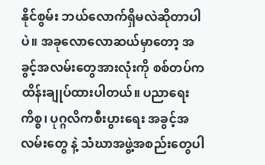နိုင်စွမ်း ဘယ်လောက်ရှိမလဲဆိုတာပါပဲ။ အခုလောလောဆယ်မှာတော့ အခွင့်အလမ်းတွေအားလုံးကို စစ်တပ်က ထိန်းချုပ်ထားပါတယ်။ ပညာရေးကိစ္စ၊ ပုဂ္ဂလိကစီးပွားရေး အခွင့်အလမ်းတွေ နဲ့ သံဃာအဖွဲ့အစည်းတွေပါ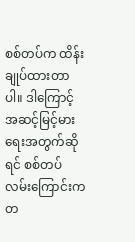စစ်တပ်က ထိန်းချုပ်ထားတာပါ။ ဒါကြောင့် အဆင့်မြင့်မားရေးအတွက်ဆိုရင် စစ်တပ်လမ်းကြောင်းကတ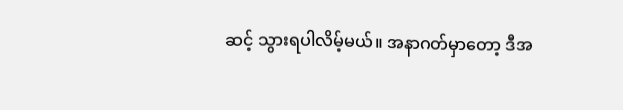ဆင့် သွားရပါလိမ့်မယ်။ အနာဂတ်မှာတော့ ဒီအ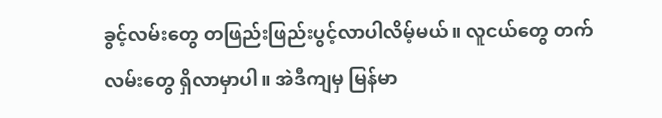ခွင့်လမ်းတွေ တဖြည်းဖြည်းပွင့်လာပါလိမ့်မယ်။ လူငယ်တွေ တက်လမ်းတွေ ရှိလာမှာပါ။ အဲဒီကျမှ မြန်မာ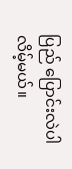ပြည် ပြောင်းလဲပါလိမ့်မယ်။